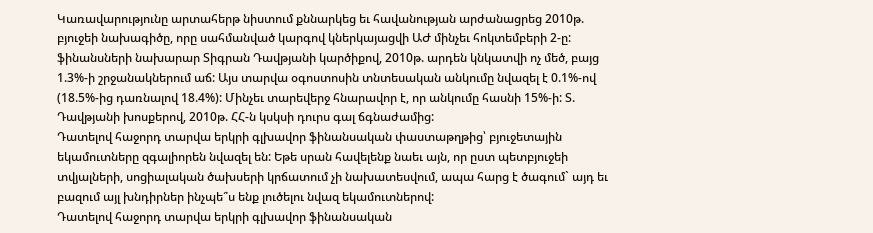Կառավարությունը արտահերթ նիստում քննարկեց եւ հավանության արժանացրեց 2010թ. բյուջեի նախագիծը, որը սահմանված կարգով կներկայացվի ԱԺ մինչեւ հոկտեմբերի 2-ը: ֆինանսների նախարար Տիգրան Դավթյանի կարծիքով, 2010թ. արդեն կնկատվի ոչ մեծ, բայց 1.3%-ի շրջանակներում աճ: Այս տարվա օգոստոսին տնտեսական անկումը նվազել է 0.1%-ով (18.5%-ից դառնալով 18.4%): Մինչեւ տարեվերջ հնարավոր է, որ անկումը հասնի 15%-ի: Տ. Դավթյանի խոսքերով, 2010թ. ՀՀ-ն կսկսի դուրս գալ ճգնաժամից:
Դատելով հաջորդ տարվա երկրի գլխավոր ֆինանսական փաստաթղթից՝ բյուջետային եկամուտները զգալիորեն նվազել են: Եթե սրան հավելենք նաեւ այն, որ ըստ պետբյուջեի տվյալների, սոցիալական ծախսերի կրճատում չի նախատեսվում, ապա հարց է ծագում` այդ եւ բազում այլ խնդիրներ ինչպե՞ս ենք լուծելու նվազ եկամուտներով:
Դատելով հաջորդ տարվա երկրի գլխավոր ֆինանսական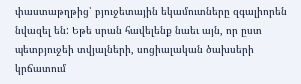փաստաթղթից՝ բյուջետային եկամուտները զգալիորեն նվազել են: Եթե սրան հավելենք նաեւ այն, որ ըստ պետբյուջեի տվյալների, սոցիալական ծախսերի կրճատում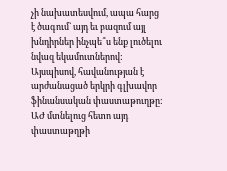չի նախատեսվում, ապա հարց է ծագում` այդ եւ բազում այլ խնդիրներ ինչպե՞ս ենք լուծելու նվազ եկամուտներով:
Այսպիսով, հավանության է արժանացած երկրի գլխավոր ֆինանսական փաստաթուղթը: ԱԺ մտնելուց հետո այդ փաստաթղթի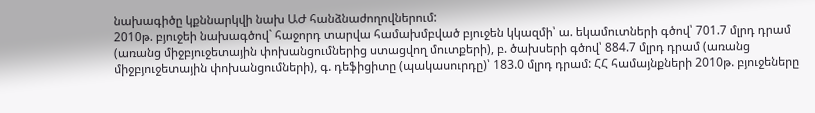նախագիծը կքննարկվի նախ ԱԺ հանձնաժողովներում:
2010թ. բյուջեի նախագծով` հաջորդ տարվա համախմբված բյուջեն կկազմի՝ ա. եկամուտների գծով՝ 701.7 մլրդ դրամ (առանց միջբյուջետային փոխանցումներից ստացվող մուտքերի), բ. ծախսերի գծով՝ 884.7 մլրդ դրամ (առանց միջբյուջետային փոխանցումների), գ. դեֆիցիտը (պակասուրդը)՝ 183.0 մլրդ դրամ: ՀՀ համայնքների 2010թ. բյուջեները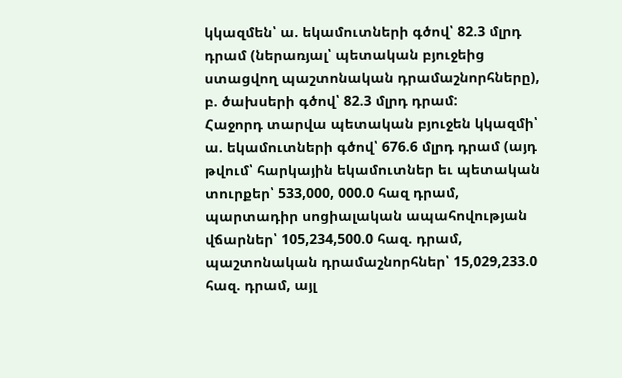կկազմեն՝ ա. եկամուտների գծով՝ 82.3 մլրդ դրամ (ներառյալ՝ պետական բյուջեից ստացվող պաշտոնական դրամաշնորհները), բ. ծախսերի գծով՝ 82.3 մլրդ դրամ:
Հաջորդ տարվա պետական բյուջեն կկազմի՝ ա. եկամուտների գծով՝ 676.6 մլրդ դրամ (այդ թվում՝ հարկային եկամուտներ եւ պետական տուրքեր՝ 533,000, 000.0 հազ դրամ, պարտադիր սոցիալական ապահովության վճարներ՝ 105,234,500.0 հազ. դրամ, պաշտոնական դրամաշնորհներ՝ 15,029,233.0 հազ. դրամ, այլ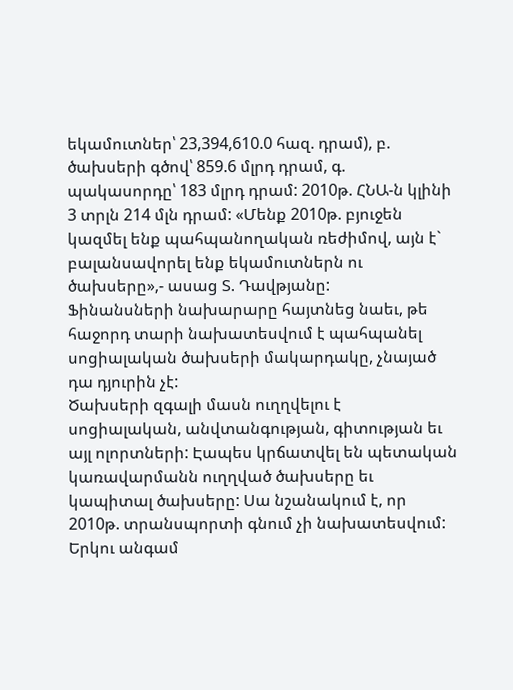եկամուտներ՝ 23,394,610.0 հազ. դրամ), բ. ծախսերի գծով՝ 859.6 մլրդ դրամ, գ. պակասորդը՝ 183 մլրդ դրամ: 2010թ. ՀՆԱ-ն կլինի 3 տրլն 214 մլն դրամ: «Մենք 2010թ. բյուջեն կազմել ենք պահպանողական ռեժիմով, այն է` բալանսավորել ենք եկամուտներն ու ծախսերը»,- ասաց Տ. Դավթյանը:
Ֆինանսների նախարարը հայտնեց նաեւ, թե հաջորդ տարի նախատեսվում է պահպանել սոցիալական ծախսերի մակարդակը, չնայած դա դյուրին չէ:
Ծախսերի զգալի մասն ուղղվելու է սոցիալական, անվտանգության, գիտության եւ այլ ոլորտների: Էապես կրճատվել են պետական կառավարմանն ուղղված ծախսերը եւ կապիտալ ծախսերը: Սա նշանակում է, որ 2010թ. տրանսպորտի գնում չի նախատեսվում: Երկու անգամ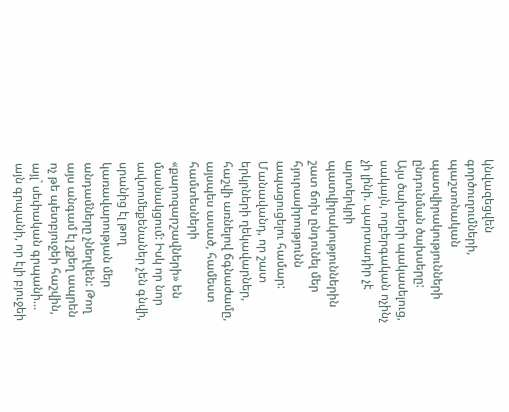կնվազեցվեն գործուղումների, պաշտոնական պատվիրակությունների ընդունման ծախսերը:
Այս ծախսերի պակասելուց, սակայն, ողբերգական ոչինչ չի լինի. պարտադիր չէ արտերկրի պատվիրակություններին շատ ճոխ ընդունել մեր հյուրասիրությունն ապացուցելու համար: Մանավանդ, որ շատ երկրների ղեկավարներ, հաշվի առնելով ճգնաժամը, այսպես ասած, համեստ համտեսների «քարոզարշավների» են մասնակցում: Իսկ որ նոր ավտոմեքենաներ չեն գնվի, սրանից էլ թող կառավարության մեր անդամները չնեղվեն: Թող այս անգամ էլ շքեղ ապրեն ոչ թե պետբյուջեի հաշվին, այլ` սեփական գրպանի… այն գրպանի, որ էլի բյուջեի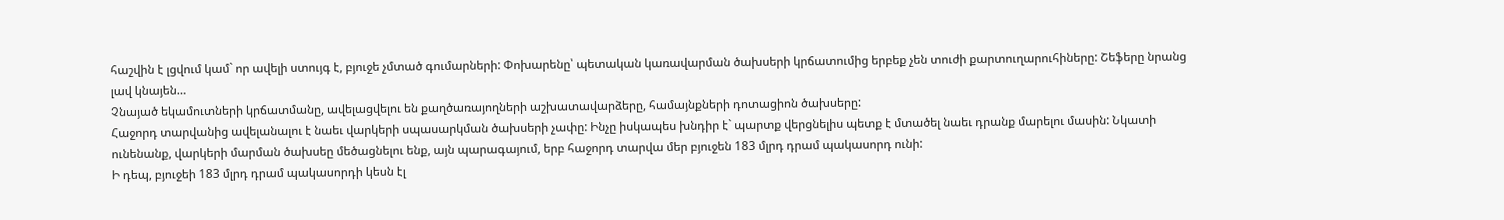հաշվին է լցվում կամ` որ ավելի ստույգ է, բյուջե չմտած գումարների: Փոխարենը՝ պետական կառավարման ծախսերի կրճատումից երբեք չեն տուժի քարտուղարուհիները: Շեֆերը նրանց լավ կնայեն…
Չնայած եկամուտների կրճատմանը, ավելացվելու են քաղծառայողների աշխատավարձերը, համայնքների դոտացիոն ծախսերը:
Հաջորդ տարվանից ավելանալու է նաեւ վարկերի սպասարկման ծախսերի չափը: Ինչը իսկապես խնդիր է` պարտք վերցնելիս պետք է մտածել նաեւ դրանք մարելու մասին: Նկատի ունենանք, վարկերի մարման ծախսեը մեծացնելու ենք, այն պարագայում, երբ հաջորդ տարվա մեր բյուջեն 183 մլրդ դրամ պակասորդ ունի:
Ի դեպ, բյուջեի 183 մլրդ դրամ պակասորդի կեսն էլ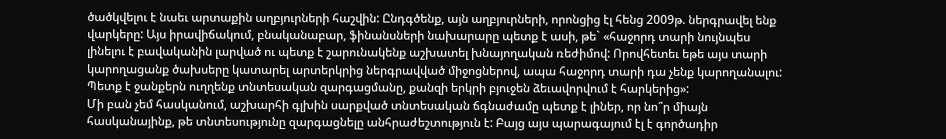ծածկվելու է նաեւ արտաքին աղբյուրների հաշվին: Ընդգծենք, այն աղբյուրների, որոնցից էլ հենց 2009թ. ներգրավել ենք վարկերը: Այս իրավիճակում, բնականաբար, ֆինանսների նախարարը պետք է ասի, թե` «հաջորդ տարի նույնպես լինելու է բավականին լարված ու պետք է շարունակենք աշխատել խնայողական ռեժիմով: Որովհետեւ եթե այս տարի կարողացանք ծախսերը կատարել արտերկրից ներգրավված միջոցներով, ապա հաջորդ տարի դա չենք կարողանալու: Պետք է ջանքերն ուղղենք տնտեսական զարգացմանը, քանզի երկրի բյուջեն ձեւավորվում է հարկերից»:
Մի բան չեմ հասկանում, աշխարհի գլխին սարքված տնտեսական ճգնաժամը պետք է լիներ, որ նո՞ր միայն հասկանայինք, թե տնտեսությունը զարգացնելը անհրաժեշտություն է: Բայց այս պարագայում էլ է գործադիր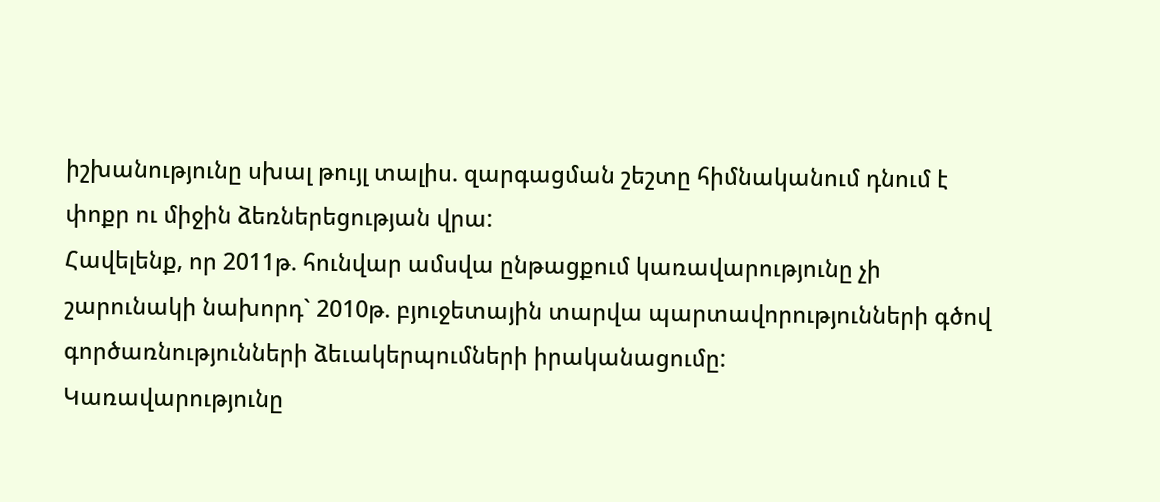իշխանությունը սխալ թույլ տալիս. զարգացման շեշտը հիմնականում դնում է փոքր ու միջին ձեռներեցության վրա:
Հավելենք, որ 2011թ. հունվար ամսվա ընթացքում կառավարությունը չի շարունակի նախորդ` 2010թ. բյուջետային տարվա պարտավորությունների գծով գործառնությունների ձեւակերպումների իրականացումը:
Կառավարությունը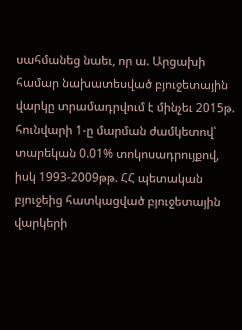սահմանեց նաեւ, որ ա. Արցախի համար նախատեսված բյուջետային վարկը տրամադրվում է մինչեւ 2015թ. հունվարի 1-ը մարման ժամկետով՝ տարեկան 0.01% տոկոսադրույքով, իսկ 1993-2009թթ. ՀՀ պետական բյուջեից հատկացված բյուջետային վարկերի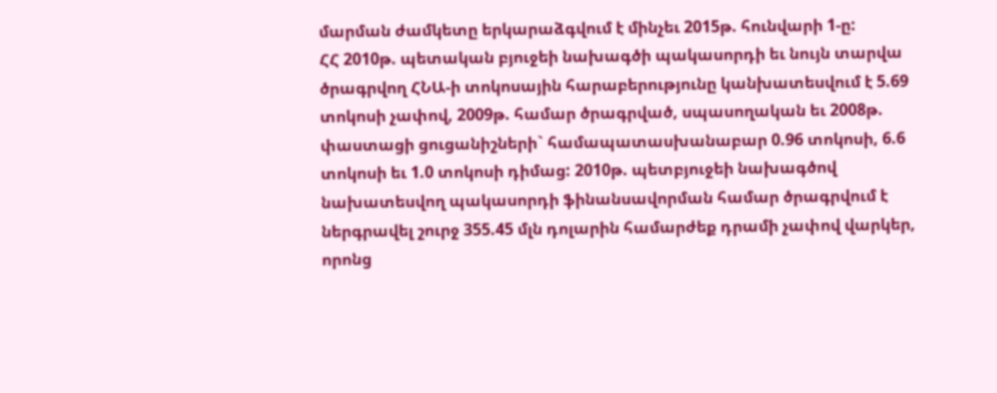մարման ժամկետը երկարաձգվում է մինչեւ 2015թ. հունվարի 1-ը:
ՀՀ 2010թ. պետական բյուջեի նախագծի պակասորդի եւ նույն տարվա ծրագրվող ՀՆԱ-ի տոկոսային հարաբերությունը կանխատեսվում է 5.69 տոկոսի չափով, 2009թ. համար ծրագրված, սպասողական եւ 2008թ. փաստացի ցուցանիշների` համապատասխանաբար 0.96 տոկոսի, 6.6 տոկոսի եւ 1.0 տոկոսի դիմաց: 2010թ. պետբյուջեի նախագծով նախատեսվող պակասորդի ֆինանսավորման համար ծրագրվում է ներգրավել շուրջ 355.45 մլն դոլարին համարժեք դրամի չափով վարկեր, որոնց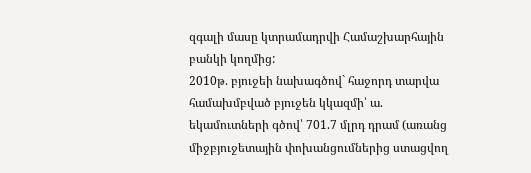զգալի մասը կտրամադրվի Համաշխարհային բանկի կողմից:
2010թ. բյուջեի նախագծով` հաջորդ տարվա համախմբված բյուջեն կկազմի՝ ա. եկամուտների գծով՝ 701.7 մլրդ դրամ (առանց միջբյուջետային փոխանցումներից ստացվող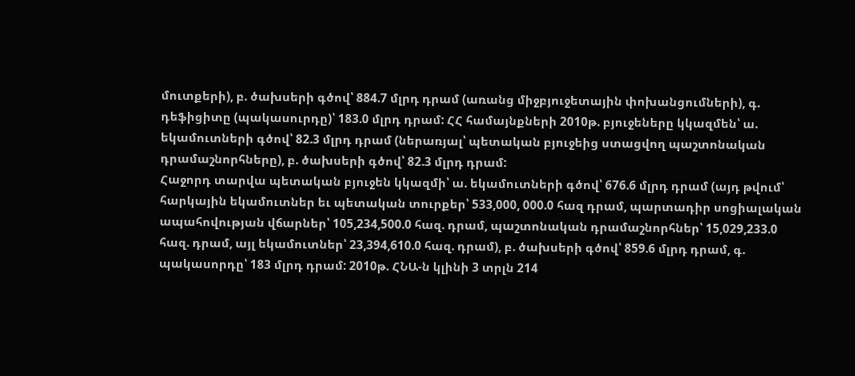մուտքերի), բ. ծախսերի գծով՝ 884.7 մլրդ դրամ (առանց միջբյուջետային փոխանցումների), գ. դեֆիցիտը (պակասուրդը)՝ 183.0 մլրդ դրամ: ՀՀ համայնքների 2010թ. բյուջեները կկազմեն՝ ա. եկամուտների գծով՝ 82.3 մլրդ դրամ (ներառյալ՝ պետական բյուջեից ստացվող պաշտոնական դրամաշնորհները), բ. ծախսերի գծով՝ 82.3 մլրդ դրամ:
Հաջորդ տարվա պետական բյուջեն կկազմի՝ ա. եկամուտների գծով՝ 676.6 մլրդ դրամ (այդ թվում՝ հարկային եկամուտներ եւ պետական տուրքեր՝ 533,000, 000.0 հազ դրամ, պարտադիր սոցիալական ապահովության վճարներ՝ 105,234,500.0 հազ. դրամ, պաշտոնական դրամաշնորհներ՝ 15,029,233.0 հազ. դրամ, այլ եկամուտներ՝ 23,394,610.0 հազ. դրամ), բ. ծախսերի գծով՝ 859.6 մլրդ դրամ, գ. պակասորդը՝ 183 մլրդ դրամ: 2010թ. ՀՆԱ-ն կլինի 3 տրլն 214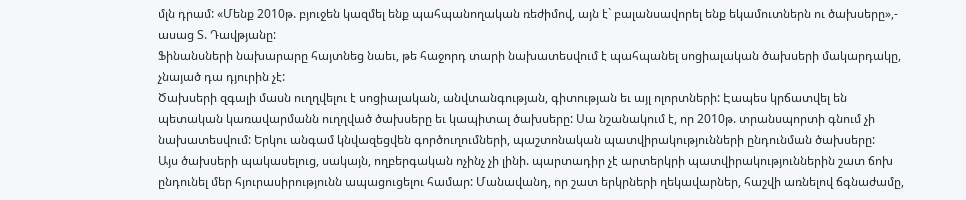մլն դրամ: «Մենք 2010թ. բյուջեն կազմել ենք պահպանողական ռեժիմով, այն է` բալանսավորել ենք եկամուտներն ու ծախսերը»,- ասաց Տ. Դավթյանը:
Ֆինանսների նախարարը հայտնեց նաեւ, թե հաջորդ տարի նախատեսվում է պահպանել սոցիալական ծախսերի մակարդակը, չնայած դա դյուրին չէ:
Ծախսերի զգալի մասն ուղղվելու է սոցիալական, անվտանգության, գիտության եւ այլ ոլորտների: Էապես կրճատվել են պետական կառավարմանն ուղղված ծախսերը եւ կապիտալ ծախսերը: Սա նշանակում է, որ 2010թ. տրանսպորտի գնում չի նախատեսվում: Երկու անգամ կնվազեցվեն գործուղումների, պաշտոնական պատվիրակությունների ընդունման ծախսերը:
Այս ծախսերի պակասելուց, սակայն, ողբերգական ոչինչ չի լինի. պարտադիր չէ արտերկրի պատվիրակություններին շատ ճոխ ընդունել մեր հյուրասիրությունն ապացուցելու համար: Մանավանդ, որ շատ երկրների ղեկավարներ, հաշվի առնելով ճգնաժամը,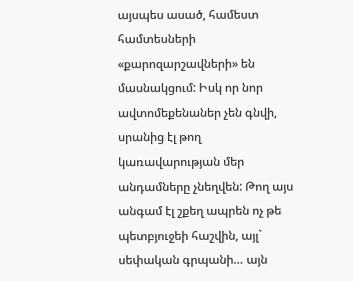այսպես ասած, համեստ համտեսների «քարոզարշավների» են մասնակցում: Իսկ որ նոր ավտոմեքենաներ չեն գնվի, սրանից էլ թող կառավարության մեր անդամները չնեղվեն: Թող այս անգամ էլ շքեղ ապրեն ոչ թե պետբյուջեի հաշվին, այլ` սեփական գրպանի… այն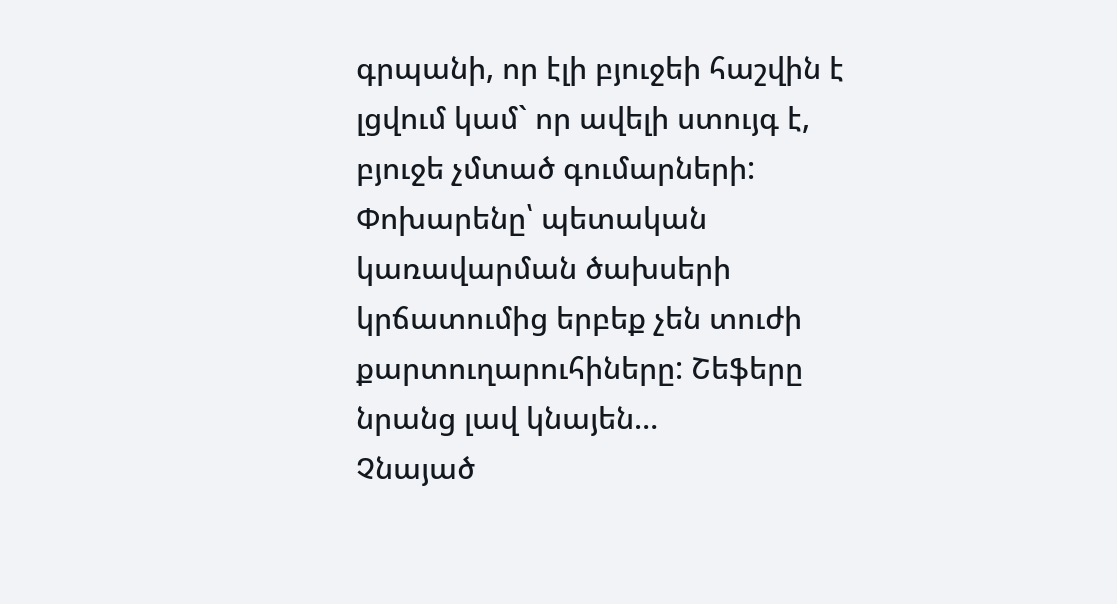գրպանի, որ էլի բյուջեի հաշվին է լցվում կամ` որ ավելի ստույգ է, բյուջե չմտած գումարների: Փոխարենը՝ պետական կառավարման ծախսերի կրճատումից երբեք չեն տուժի քարտուղարուհիները: Շեֆերը նրանց լավ կնայեն…
Չնայած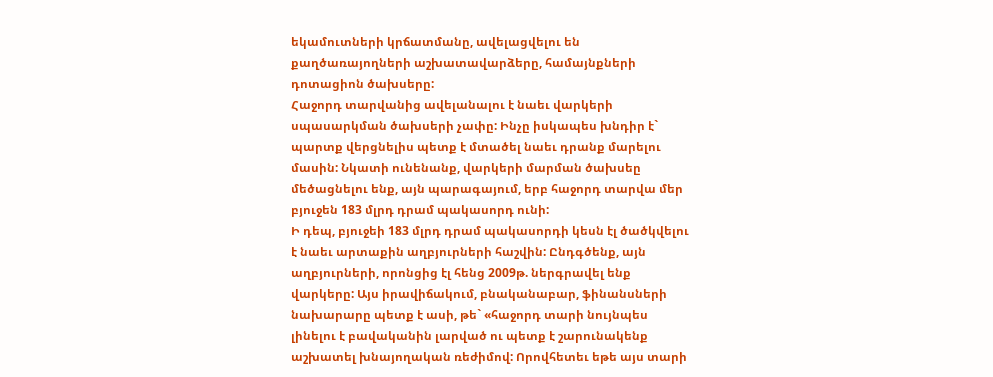եկամուտների կրճատմանը, ավելացվելու են քաղծառայողների աշխատավարձերը, համայնքների դոտացիոն ծախսերը:
Հաջորդ տարվանից ավելանալու է նաեւ վարկերի սպասարկման ծախսերի չափը: Ինչը իսկապես խնդիր է` պարտք վերցնելիս պետք է մտածել նաեւ դրանք մարելու մասին: Նկատի ունենանք, վարկերի մարման ծախսեը մեծացնելու ենք, այն պարագայում, երբ հաջորդ տարվա մեր բյուջեն 183 մլրդ դրամ պակասորդ ունի:
Ի դեպ, բյուջեի 183 մլրդ դրամ պակասորդի կեսն էլ ծածկվելու է նաեւ արտաքին աղբյուրների հաշվին: Ընդգծենք, այն աղբյուրների, որոնցից էլ հենց 2009թ. ներգրավել ենք վարկերը: Այս իրավիճակում, բնականաբար, ֆինանսների նախարարը պետք է ասի, թե` «հաջորդ տարի նույնպես լինելու է բավականին լարված ու պետք է շարունակենք աշխատել խնայողական ռեժիմով: Որովհետեւ եթե այս տարի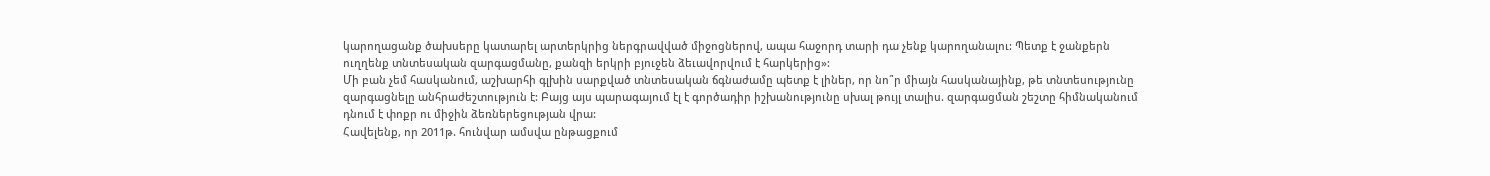կարողացանք ծախսերը կատարել արտերկրից ներգրավված միջոցներով, ապա հաջորդ տարի դա չենք կարողանալու: Պետք է ջանքերն ուղղենք տնտեսական զարգացմանը, քանզի երկրի բյուջեն ձեւավորվում է հարկերից»:
Մի բան չեմ հասկանում, աշխարհի գլխին սարքված տնտեսական ճգնաժամը պետք է լիներ, որ նո՞ր միայն հասկանայինք, թե տնտեսությունը զարգացնելը անհրաժեշտություն է: Բայց այս պարագայում էլ է գործադիր իշխանությունը սխալ թույլ տալիս. զարգացման շեշտը հիմնականում դնում է փոքր ու միջին ձեռներեցության վրա:
Հավելենք, որ 2011թ. հունվար ամսվա ընթացքում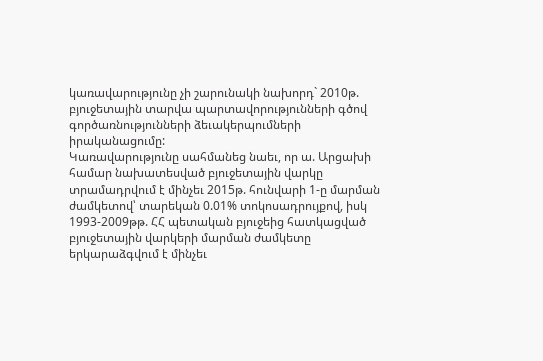կառավարությունը չի շարունակի նախորդ` 2010թ. բյուջետային տարվա պարտավորությունների գծով գործառնությունների ձեւակերպումների իրականացումը:
Կառավարությունը սահմանեց նաեւ, որ ա. Արցախի համար նախատեսված բյուջետային վարկը տրամադրվում է մինչեւ 2015թ. հունվարի 1-ը մարման ժամկետով՝ տարեկան 0.01% տոկոսադրույքով, իսկ 1993-2009թթ. ՀՀ պետական բյուջեից հատկացված բյուջետային վարկերի մարման ժամկետը երկարաձգվում է մինչեւ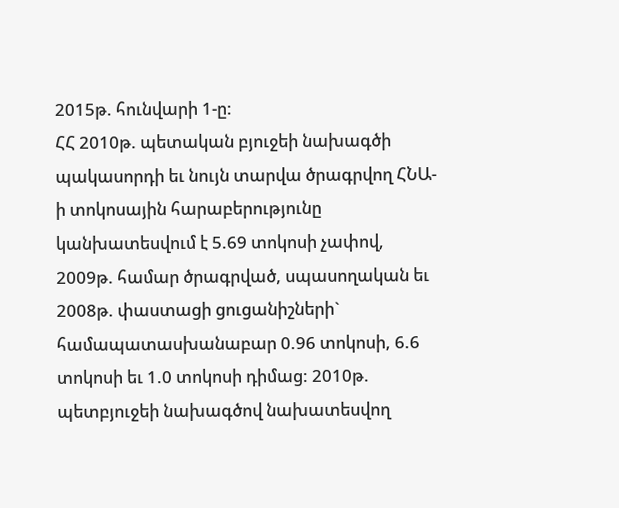2015թ. հունվարի 1-ը:
ՀՀ 2010թ. պետական բյուջեի նախագծի պակասորդի եւ նույն տարվա ծրագրվող ՀՆԱ-ի տոկոսային հարաբերությունը կանխատեսվում է 5.69 տոկոսի չափով, 2009թ. համար ծրագրված, սպասողական եւ 2008թ. փաստացի ցուցանիշների` համապատասխանաբար 0.96 տոկոսի, 6.6 տոկոսի եւ 1.0 տոկոսի դիմաց: 2010թ. պետբյուջեի նախագծով նախատեսվող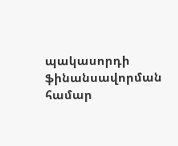պակասորդի ֆինանսավորման համար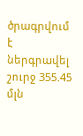ծրագրվում է ներգրավել շուրջ 355.45 մլն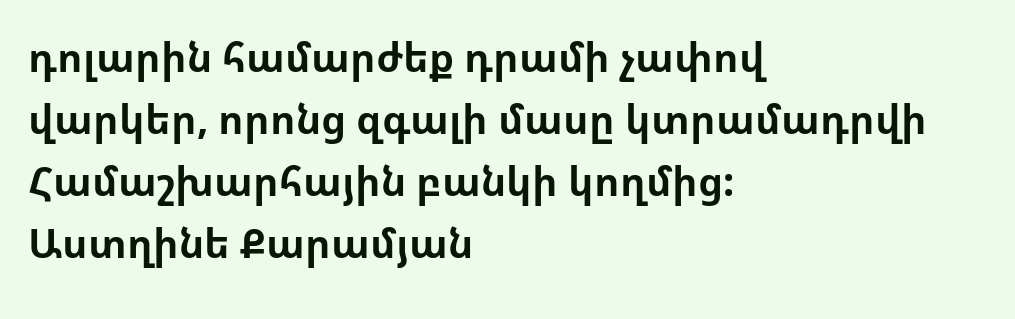դոլարին համարժեք դրամի չափով վարկեր, որոնց զգալի մասը կտրամադրվի Համաշխարհային բանկի կողմից:
Աստղինե Քարամյան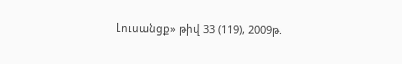Լուսանցք» թիվ 33 (119), 2009թ.